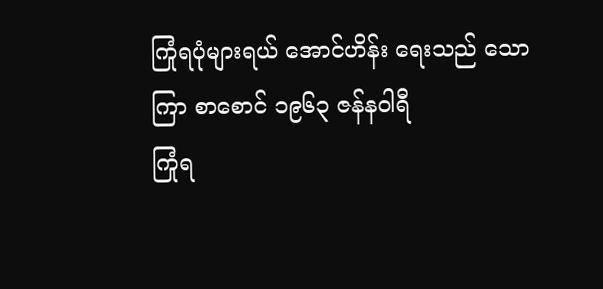ကြုံရပုံများရယ် အောင်ဟိန်း ရေးသည် သောကြာ စာစောင် ၁၉၆၃ ဇန်နဝါရီ
ကြုံရ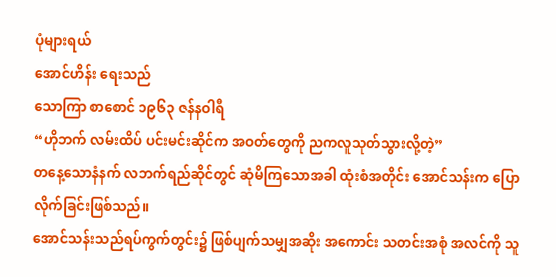ပုံများရယ်
အောင်ဟိန်း ရေးသည်
သောကြာ စာစောင် ၁၉၆၃ ဇန်နဝါရီ
“ဟိုဘက် လမ်းထိပ် ပင်းမင်းဆိုင်က အဝတ်တွေကို ညကလူသုတ်သွားလို့တဲ့”
တနေ့သောနံနက် လဘက်ရည်ဆိုင်တွင် ဆုံမိကြသောအခါ ထုံးစံအတိုင်း အောင်သန်းက ပြောလိုက်ခြင်းဖြစ်သည်။
အောင်သန်းသည်ရပ်ကွက်တွင်း၌ ဖြစ်ပျက်သမျှအဆိုး အကောင်း သတင်းအစုံ အလင်ကို သူ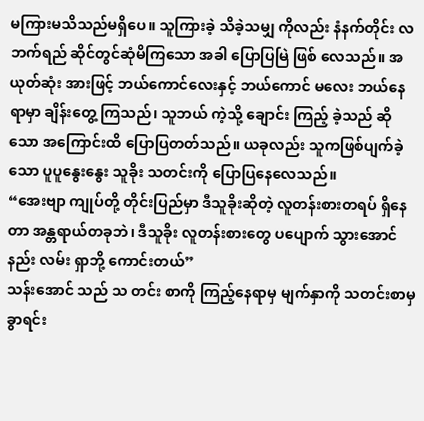မကြားမသိသည်မရှိပေ။ သူကြားခဲ့ သိခဲ့သမျှ ကိုလည်း နံနက်တိုင်း လဘက်ရည် ဆိုင်တွင်ဆုံမိကြသော အခါ ပြောပြမြဲ ဖြစ် လေသည်။ အယုတ်ဆုံး အားဖြင့် ဘယ်ကောင်လေးနှင့် ဘယ်ကောင် မလေး ဘယ်နေရာမှာ ချိန်းတွေ့ ကြသည်၊ သူဘယ် ကဲ့သို့ ချောင်း ကြည့် ခဲ့သည် ဆိုသော အကြောင်းထိ ပြောပြတတ်သည်။ ယခုလည်း သူကဖြစ်ပျက်ခဲ့သော ပူပူနွေးနွေး သူခိုး သတင်းကို ပြောပြနေလေသည်။
“အေးဗျာ ကျုပ်တို့ တိုင်းပြည်မှာ ဒီသူခိုးဆိုတဲ့ လူတန်းစားတရပ် ရှိနေတာ အန္တရာယ်တခုဘဲ၊ ဒီသူခိုး လူတန်းစားတွေ ပပျောက် သွားအောင် နည်း လမ်း ရှာဘို့ ကောင်းတယ်”
သန်းအောင် သည် သ တင်း စာကို ကြည့်နေရာမှ မျက်နှာကို သတင်းစာမှခွာရင်း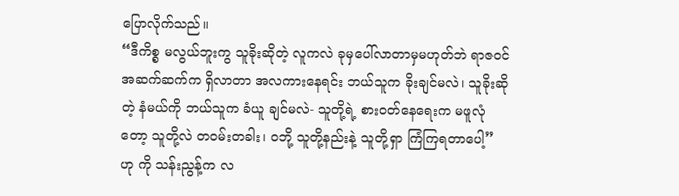ပြောလိုက်သည်။
“ဒီကိစ္စ မလွယ်ဘူးကွ သူခိုးဆိုတဲ့ လူကလဲ ခုမှပေါ်လာတာမှမဟုတ်ဘဲ ရာဇဝင် အဆက်ဆက်က ရှိလာတာ အလကားနေရင်း ဘယ်သူက ခိုးချင်မလဲ၊ သူခိုးဆိုတဲ့ နံမယ်ကို ဘယ်သူက ခံယူ ချင်မလဲ- သူတို့ရဲ့ စားဝတ်နေရေးက မဖူလုံတော့ သူတို့လဲ တဝမ်းတခါး၊ ဝဘို့ သူတို့နည်းနဲ့ သူတို့ရှာ ကြံကြရတာပေါ့” ဟု ကို သန်းညွန့်က လ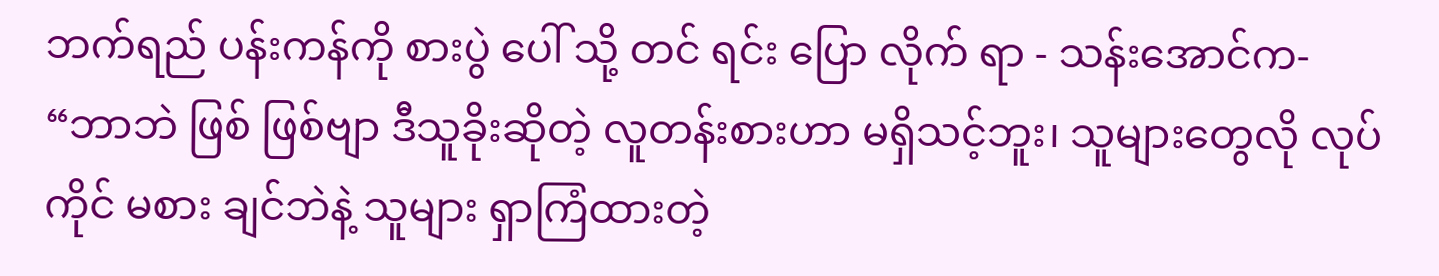ဘက်ရည် ပန်းကန်ကို စားပွဲ ပေါ် သို့ တင် ရင်း ပြော လိုက် ရာ - သန်းအောင်က-
“ဘာဘဲ ဖြစ် ဖြစ်ဗျာ ဒီသူခိုးဆိုတဲ့ လူတန်းစားဟာ မရှိသင့်ဘူး၊ သူများတွေလို လုပ်ကိုင် မစား ချင်ဘဲနဲ့ သူများ ရှာကြံထားတဲ့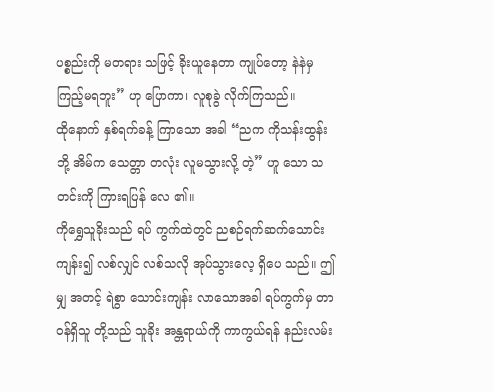ပစ္စည်းကို မတရား သဖြင့် ခိုးယူနေတာ ကျုပ်တော့ နဲနဲမှ ကြည့်မရဘူး” ဟု ပြောကာ၊ လူစုခွဲ လိုက်ကြသည်။
ထိုနောက် နှစ်ရက်ခန့် ကြာသော အခါ “ညက ကိုသန်းထွန်း ဘို့ အိမ်က သေတ္တာ တလုံး လူမသွားလို့ တဲ့” ဟူ သော သတင်းကို ကြားရပြန် လေ ၏။
ကိုရွှေသူခိုးသည် ရပ် ကွက်ထဲတွင် ညစဉ်ရက်ဆက်သောင်းကျန်း၍ လစ်လျှင် လစ်သလို အုပ်သွားလေ့ ရှိပေ သည်။ ဤမျှ အတင့် ရဲစွာ သောင်းကျန်း လာသောအခါ ရပ်ကွက်မှ တာဝန်ရှိသူ တို့သည် သူခိုး အန္တရာယ်ကို ကာကွယ်ရန် နည်းလမ်း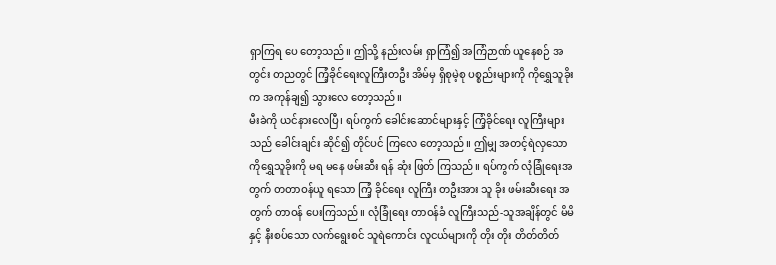ရှာကြရ ပေ တော့သည်။ ဤသို့ နည်းလမ်း ရှာကြံ၍ အကြံဉာဏ် ယူနေစဉ် အတွင်း တညတွင် ကြံ့ခိုင်ရေးလူကြီးတဦး အိမ်မှ ရှိစုမဲ့စု ပစ္စည်းများကို ကိုရွှေသူခိုးက အကုန်ချ၍ သွားလေ တော့သည်။
မီးခဲကို ယင်နားလေပြီ၊ ရပ်ကွက် ခေါင်းဆောင်များနှင့် ကြံ့ခိုင်ရေး လူကြီးများသည် ခေါင်းချင်း ဆိုင်၍ တိုင်ပင် ကြလေ တော့သည်။ ဤမျှ အတင့်ရဲလှသော ကိုရွှေသူခိုးကို မရ မနေ ဖမ်းဆီး ရန် ဆုံး ဖြတ် ကြသည်။ ရပ်ကွက် လုံခြုံရေးအတွက် တတာဝန်ယူ ရသော ကြံ့ ခိုင်ရေး လူကြီး တဦးအား သူ ခိုး ဖမ်းဆီးရေး အတွက် တာဝန် ပေးကြသည်။ လုံခြုံရေး တာဝန်ခံ လူကြီးသည်-သူအချိန်တွင် မိမိနှင့် နီးစပ်သော လက်ရွေးစင် သူရဲကောင်း လူငယ်များကို တိုး တိုး တိတ်တိတ်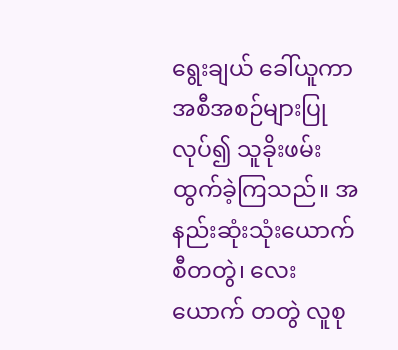ရွေးချယ် ခေါ်ယူကာ အစီအစဉ်များပြုလုပ်၍ သူခိုးဖမ်း ထွက်ခဲ့ကြသည်။ အနည်းဆုံးသုံးယောက်စီတတွဲ၊ လေးယောက် တတွဲ လူစု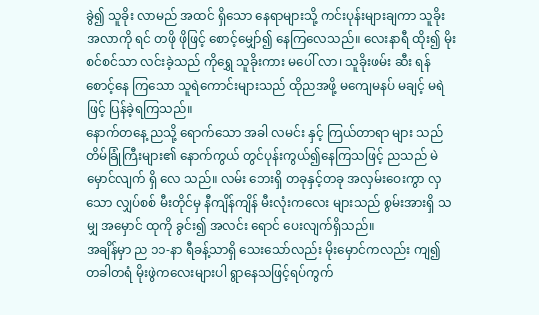ခွဲ၍ သူခိုး လာမည် အထင် ရှိသော နေရာများသို့ ကင်းပုန်းများချကာ သူခိုး အလာကို ရင် တဖို ဖိုဖြင့် စောင့်မျှော်၍ နေကြလေသည်။ လေးနာရီ ထိုး၍ မိုးစင်စင်သာ လင်းခဲ့သည် ကိုရွှေ သူခိုးကား မပေါ် လာ၊ သူခိုးဖမ်း ဆီး ရန် စောင့်နေ ကြသော သူရဲကောင်းများသည် ထိုညအဖို့ မကျေမနပ် မချင့် မရဲဖြင့် ပြန်ခဲ့ရကြသည်။
နောက်တနေ့ ညသို့ ရောက်သော အခါ လမင်း နှင့် ကြယ်တာရာ များ သည် တိမ်ခြုံကြီးများ၏ နောက်ကွယ် တွင်ပုန်းကွယ်၍နေကြသဖြင့် ညသည် မဲမှောင်လျက် ရှိ လေ သည်။ လမ်း ဘေးရှိ တခုနှင့်တခု အလှမ်းဝေးကွာ လှသော လျှပ်စစ် မီးတိုင်မှ နီကျိန်ကျိန် မီးလုံးကလေး များသည် စွမ်းအားရှိ သမျှ အမှောင် ထုကို ခွင်း၍ အလင်း ရောင် ပေးလျက်ရှိသည်။
အချိန်မှာ ည ၁၁-နာ ရီခန့်သာရှိ သေးသော်လည်း မိုးမှောင်ကလည်း ကျ၍ တခါတရံ မိုးဖွဲကလေးများပါ ရွာနေသဖြင့်ရပ်ကွက်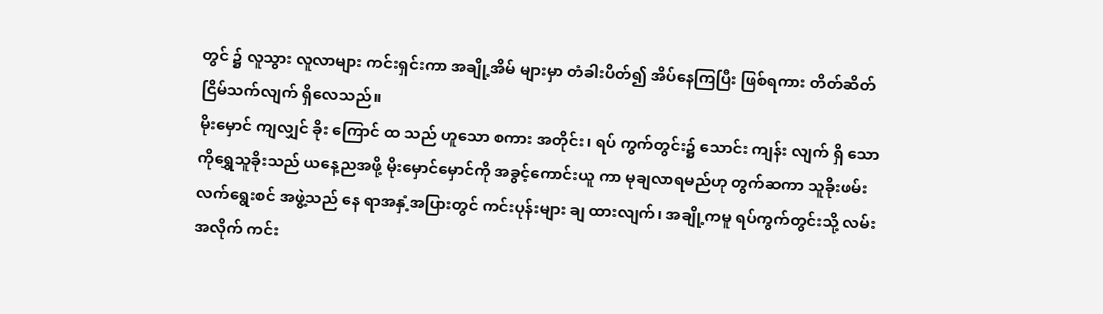တွင် ၌ လူသွား လူလာများ ကင်းရှင်းကာ အချို့အိမ် များမှာ တံခါးပိတ်၍ အိပ်နေကြပြီး ဖြစ်ရကား တိတ်ဆိတ် ငြိမ်သက်လျက် ရှိလေသည်။
မိုးမှောင် ကျလျှင် ခိုး ကြောင် ထ သည် ဟူသော စကား အတိုင်း၊ ရပ် ကွက်တွင်း၌ သောင်း ကျန်း လျက် ရှိ သော ကိုရွှေသူခိုးသည် ယနေ့ညအဖို့ မိုးမှောင်မှောင်ကို အခွင့်ကောင်းယူ ကာ မုချလာရမည်ဟု တွက်ဆကာ သူခိုးဖမ်းလက်ရွေးစင် အဖွဲ့သည် နေ ရာအနှံ့အပြားတွင် ကင်းပုန်းများ ချ ထားလျက်၊ အချို့ကမူ ရပ်ကွက်တွင်းသို့ လမ်းအလိုက် ကင်း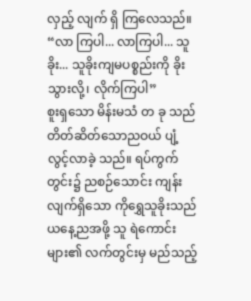လှည့် လျက် ရှိ ကြလေသည်။
“လာ ကြပါ... လာကြပါ... သူ ခိုး... သူခိုးကျမပစ္စည်းကို ခိုးသွားလို့၊ လိုက်ကြပါ”
စူးရှသော မိန်းမသံ တ ခု သည် တိတ်ဆိတ်သောညဝယ် ပျံ့လွင့်လာခဲ့ သည်။ ရပ်ကွက်တွင်း၌ ညစဉ်သောင်း ကျန်းလျက်ရှိသော ကိုရွှေသူခိုးသည် ယနေ့ညအဖို့ သူ ရဲကောင်း များ၏ လက်တွင်းမှ မည်သည့်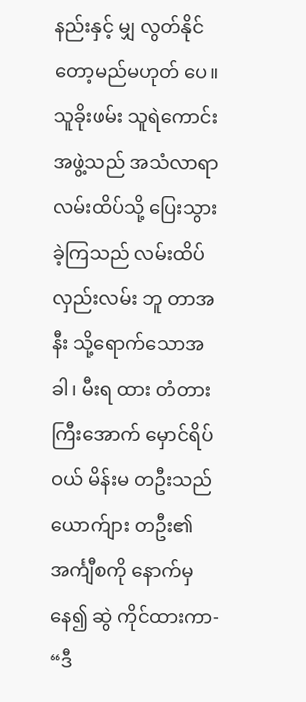နည်းနှင့် မျှ လွတ်နိုင်တော့မည်မဟုတ် ပေ။
သူခိုးဖမ်း သူရဲကောင်း အဖွဲ့သည် အသံလာရာ လမ်းထိပ်သို့ ပြေးသွား ခဲ့ကြသည် လမ်းထိပ် လှည်းလမ်း ဘူ တာအနီး သို့ရောက်သောအခါ၊ မီးရ ထား တံတားကြီးအောက် မှောင်ရိပ် ဝယ် မိန်းမ တဦးသည် ယောက်ျား တဦး၏အင်္ကျီစကို နောက်မှနေ၍ ဆွဲ ကိုင်ထားကာ-
“ဒီ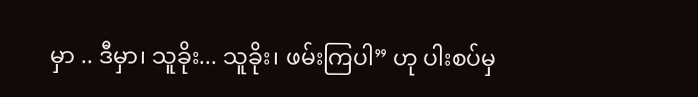မှာ .. ဒီမှာ၊ သူခိုး... သူခိုး၊ ဖမ်းကြပါ” ဟု ပါးစပ်မှ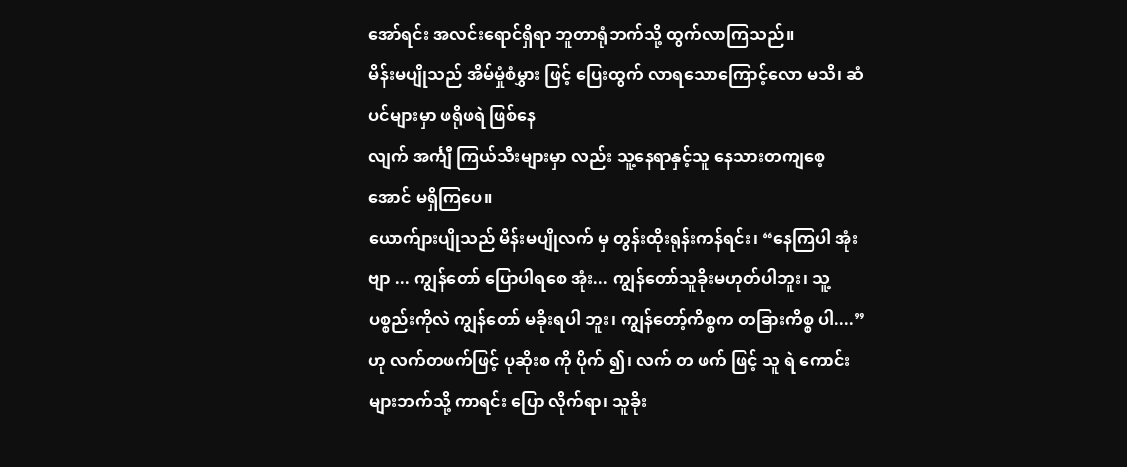အော်ရင်း အလင်းရောင်ရှိရာ ဘူတာရုံဘက်သို့ ထွက်လာကြသည်။
မိန်းမပျိုသည် အိမ်မှုံစံမွှား ဖြင့် ပြေးထွက် လာရသောကြောင့်လော မသိ၊ ဆံပင်များမှာ ဖရိုဖရဲ ဖြစ်နေ
လျက် အင်္ကျီ ကြယ်သီးများမှာ လည်း သူ့နေရာနှင့်သူ နေသားတကျစေ့ အောင် မရှိကြပေ။
ယောက်ျားပျိုသည် မိန်းမပျိုလက် မှ တွန်းထိုးရုန်းကန်ရင်း၊ “နေကြပါ အုံးဗျာ ... ကျွန်တော် ပြောပါရစေ အုံး... ကျွန်တော်သူခိုးမဟုတ်ပါဘူး၊ သူ့ပစ္စည်းကိုလဲ ကျွန်တော် မခိုးရပါ ဘူး၊ ကျွန်တော့်ကိစ္စက တခြားကိစ္စ ပါ....” ဟု လက်တဖက်ဖြင့် ပုဆိုးစ ကို ပိုက် ၍၊ လက် တ ဖက် ဖြင့် သူ ရဲ ကောင်းများဘက်သို့ ကာရင်း ပြော လိုက်ရာ၊ သူခိုး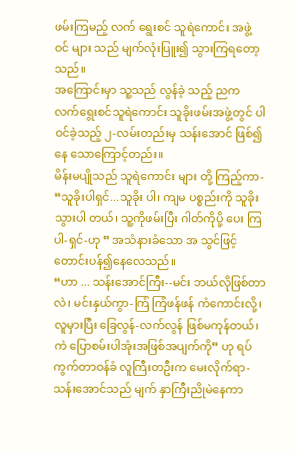ဖမ်းကြမည့် လက် ရွေးစင် သူရဲကောင်း အဖွဲ့ ဝင် များ သည် မျက်လုံးပြူး၍ သွားကြရတော့ သည်။
အကြောင်းမှာ သူ့သည် လွန်ခဲ့ သည့် ညက လက်ရွေးစင်သူရဲကောင်း သူခိုးဖမ်းအဖွဲ့တွင် ပါဝင်ခဲ့သည့် ၂-လမ်းတည်းမှ သန်းအောင် ဖြစ်၍နေ သောကြောင့်တည်း။
မိန်းမပျိုသည် သူရဲကောင်း များ တို့ ကြည့်ကာ- “သူခိုးပါရှင်...သူခိုး ပါ၊ ကျမ ပစ္စည်းကို သူခိုးသွားပါ တယ်၊ သူ့ကိုဖမ်းပြီး ဂါတ်ကိုပို့ ပေး ကြပါ-ရှင်-ဟု ” အသံနားခံသော အ သွင်ဖြင့် တောင်းပန်၍နေလေသည်။
“ဟာ ... သန်းအောင်ကြီး--မင်း ဘယ်လိုဖြစ်တာလဲ၊ မင်းနှယ်ကွာ-ကြံ ကြံဖန်ဖန် ကံကောင်းလို့၊ လူမှားပြီး ခြေလွန်-လက်လွန် ဖြစ်မကုန်တယ်၊ ကဲ ပြောစမ်းပါအုံးအဖြစ်အပျက်ကို” ဟု ရပ်ကွက်တာဝန်ခံ လူကြီးတဦးက မေးလိုက်ရာ-သန်းအောင်သည် မျက် နှာကြီးညိုမဲနေကာ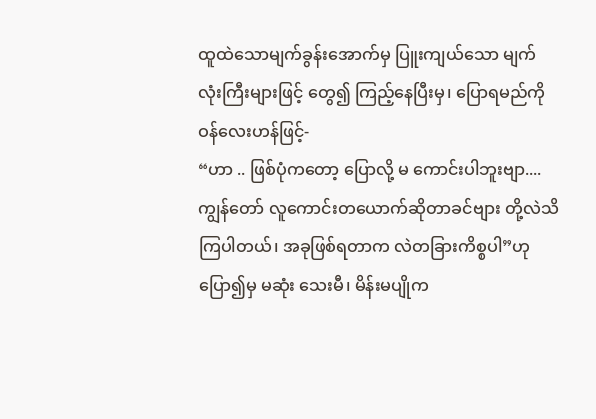ထူထဲသောမျက်ခွန်းအောက်မှ ပြူးကျယ်သော မျက် လုံးကြီးများဖြင့် တွေ၍ ကြည့်နေပြီးမှ၊ ပြောရမည်ကို ဝန်လေးဟန်ဖြင့်-
“ဟာ .. ဖြစ်ပုံကတော့ ပြောလို့ မ ကောင်းပါဘူးဗျာ.... ကျွန်တော် လူကောင်းတယောက်ဆိုတာခင်ဗျား တို့လဲသိကြပါတယ်၊ အခုဖြစ်ရတာက လဲတခြားကိစ္စပါ”ဟု ပြော၍မှ မဆုံး သေးမီ၊ မိန်းမပျိုက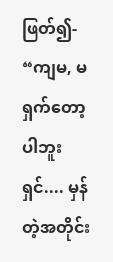ဖြတ်၍-
“ကျမ, မရှက်တော့ပါဘူးရှင်.... မှန်တဲ့အတိုင်း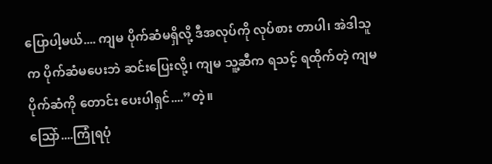ပြောပါ့မယ်.... ကျမ ပိုက်ဆံမရှိလို့ ဒီအလုပ်ကို လုပ်စား တာပါ၊ အဲဒါသူက ပိုက်ဆံမပေးဘဲ ဆင်းပြေးလို့၊ ကျမ သူ့ဆီက ရသင့် ရထိုက်တဲ့ ကျမပိုက်ဆံကို တောင်း ပေးပါရှင်....”တဲ့။
ဩော်....ကြုံရပုံ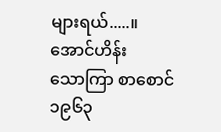များရယ်.....။
အောင်ဟိန်း
သောကြာ စာစောင် ၁၉၆၃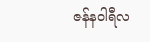ဇန်နဝါရီလ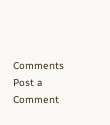Comments
Post a Comment